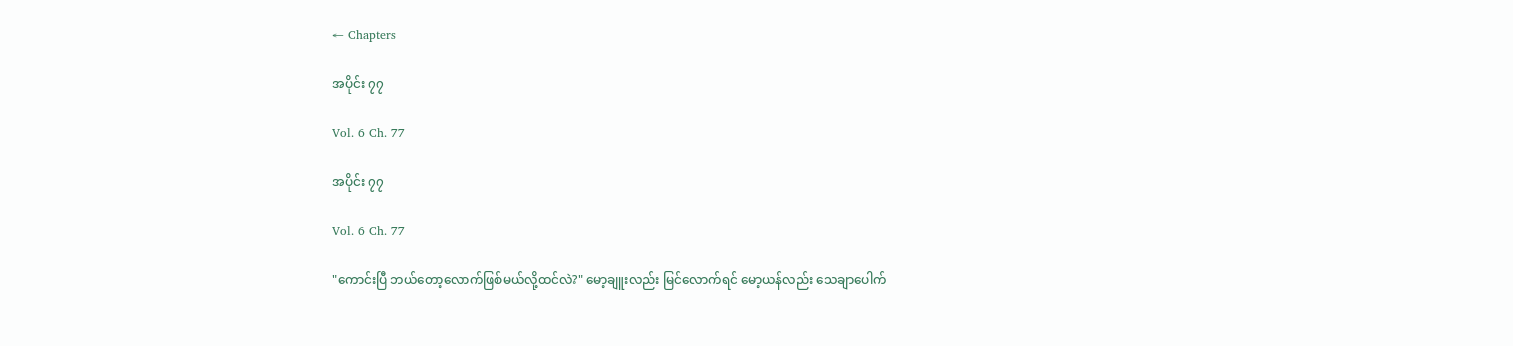← Chapters

အပိုင်း ၇၇

Vol. 6 Ch. 77

အပိုင်း ၇၇

Vol. 6 Ch. 77

"ကောင်းပြီ ဘယ်တော့လောက်ဖြစ်မယ်လို့ထင်လဲ?" မော့ချူးလည်း မြင်လောက်ရင် မော့ယန်လည်း သေချာပေါက်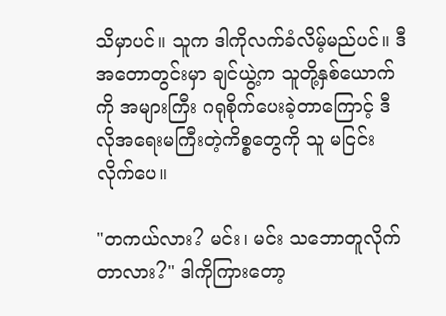သိမှာပင်။ သူက ဒါကိုလက်ခံလိမ့်မည်ပင်။ ဒီအတောတွင်းမှာ ချင်ယွဲ့က သူတို့နှစ်ယောက်ကို အများကြီး ဂရုစိုက်ပေးခဲ့တာကြောင့် ဒီလိုအရေးမကြီးတဲ့ကိစ္စတွေကို သူ မငြင်းလိုက်ပေ။

"တကယ်လား? မင်း၊ မင်း သဘောတူလိုက်တာလား?" ဒါကိုကြားတော့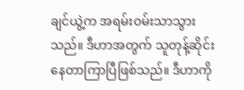ချင်ယွဲ့က အရမ်းဝမ်းသာသွားသည်။ ဒီဟာအတွက် သူတုန့်ဆိုင်းနေတာကြာပြီဖြစ်သည်။ ဒီဟာကို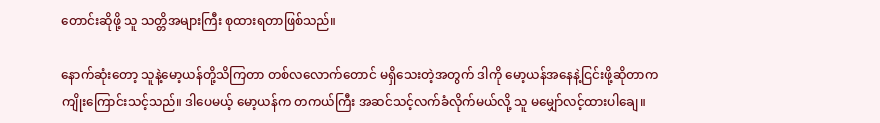တောင်းဆိုဖို့ သူ သတ္တိအများကြီး စုထားရတာဖြစ်သည်။

နောက်ဆုံးတော့ သူနဲ့မော့ယန်တို့သိကြတာ တစ်‌လလောက်တောင် မရှိသေးတဲ့အတွက် ဒါကို မော့ယန်အနေနဲ့ငြင်းဖို့ဆိုတာက ကျိုးကြောင်းသင့်သည်။ ဒါပေမယ့် မော့ယန်က တကယ်ကြီး အဆင်သင့်လက်ခံလိုက်မယ်လို့ သူ မမျှော်လင့်ထားပါချေ။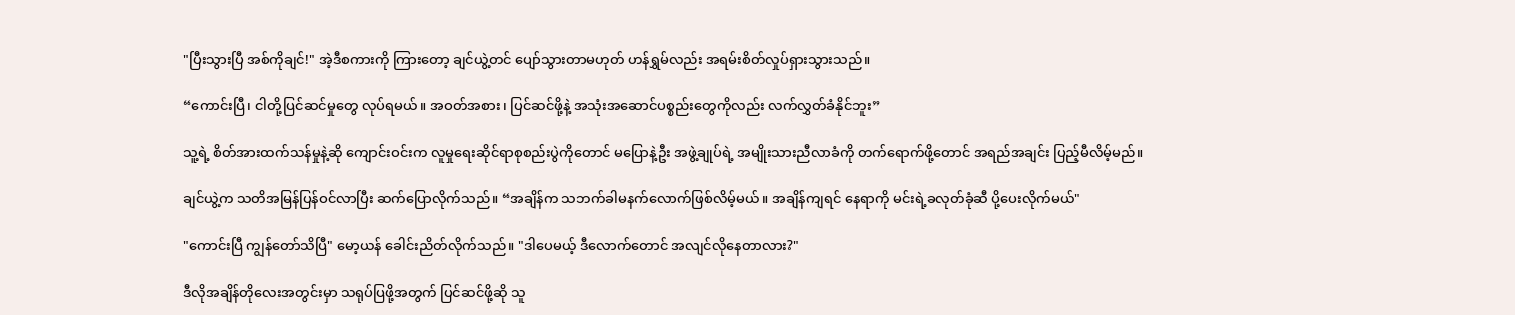"ပြီးသွားပြီ အစ်ကိုချင်!" အဲ့ဒီစကားကို ကြားတော့ ချင်ယွဲ့တင် ပျော်သွားတာမဟုတ် ဟန်ရွှမ်လည်း အရမ်းစိတ်လှုပ်ရှားသွားသည်။

“ကောင်းပြီ၊ ငါတို့ပြင်ဆင်မှုတွေ လုပ်ရမယ်။ အဝတ်အစား၊ ပြင်ဆင်ဖို့နဲ့ အသုံးအဆောင်ပစ္စည်းတွေကိုလည်း လက်လွှတ်ခံနိုင်ဘူး”

သူ့ရဲ့ စိတ်အားထက်သန်မှုနဲ့ဆို ကျောင်းဝင်းက လူမှုရေးဆိုင်ရာစုစည်းပွဲကိုတောင် မပြောနဲ့ဦး အဖွဲ့ချုပ်ရဲ့ အမျိုးသားညီလာခံကို တက်ရောက်ဖို့တောင် အရည်အချင်း ပြည့်မီလိမ့်မည်။

ချင်ယွဲ့က သတိအမြန်ပြန်ဝင်လာပြီး ဆက်ပြောလိုက်သည်။ “အချိန်က သဘက်ခါမနက်လောက်ဖြစ်လိမ့်မယ်။ အချိန်ကျရင် နေရာကို မင်းရဲ့ခလုတ်ခုံဆီ ပို့ပေးလိုက်မယ်"

"ကောင်းပြီ ကျွန်‌တော်သိပြီ" မော့ယန် ခေါင်းညိတ်လိုက်သည်။ "ဒါပေမယ့် ဒီလောက်တောင် အလျင်လိုနေတာလား?"

ဒီလိုအချိန်တိုလေးအတွင်းမှာ သရုပ်ပြဖို့အတွက် ပြင်ဆင်ဖို့ဆို သူ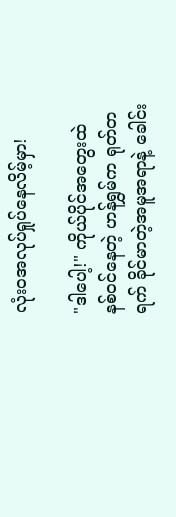လုံးဝအလုပ်ရှုပ်နေလိမ့်မှာ!

"ဒါပေါ့!" ကိုယ်ပိုင်အတွေးထဲ နစ်ဝင်နေတဲ့ ဟန်ရွှမ်က ရုတ်တရက် ခိုင်မာတဲ့အမူအရာနဲ့ ခေါင်း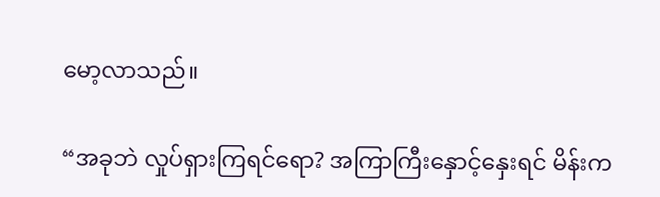မော့လာသည်။

“အခုဘဲ လှုပ်ရှားကြရင်ရော? အကြာကြီးနှောင့်နှေးရင် မိန်းက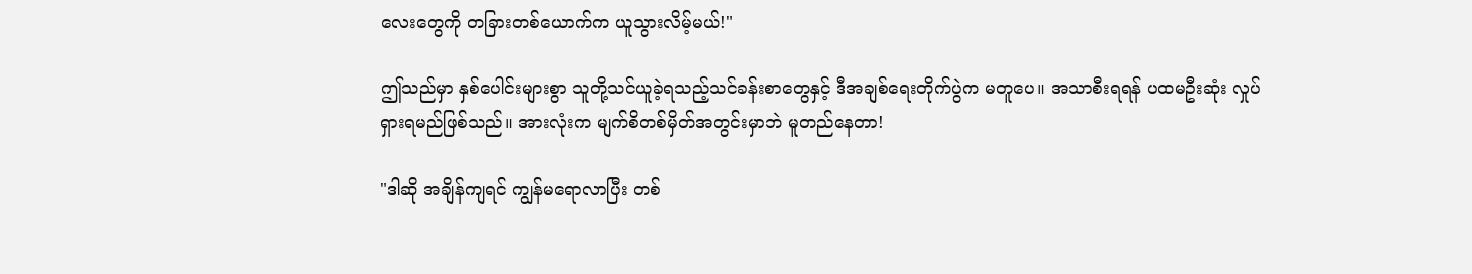လေးတွေကို တခြားတစ်ယောက်က ယူသွားလိမ့်မယ်!"

ဤသည်မှာ နှစ်ပေါင်းများစွာ သူတို့သင်ယူခဲ့ရသည့်သင်ခန်းစာတွေနှင့် ဒီအချစ်ရေးတိုက်ပွဲက မတူပေ။ အသာစီးရရန် ပထမဦးဆုံး လှုပ်ရှားရမည်ဖြစ်သည်။ အားလုံးက မျက်စိတစ်မှိတ်အတွင်းမှာဘဲ မူတည်နေတာ!

"ဒါဆို အချိန်ကျရင် ကျွန်မရောလာပြီး တစ်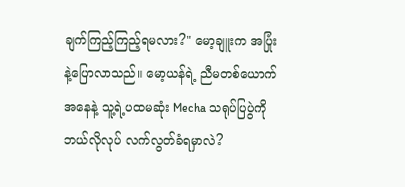ချက်ကြည့်ကြည့်ရမလား?" မော့ချူးက အပြုံးနဲ့ပြောလာသည်။ မော့ယန်ရဲ့ ညီမတစ်ယောက်အနေနဲ့ သူ့ရဲ့ပထမဆုံး Mecha သရုပ်ပြပွဲကို ဘယ်လိုလုပ် လက်လွတ်ခံရမှာလဲ?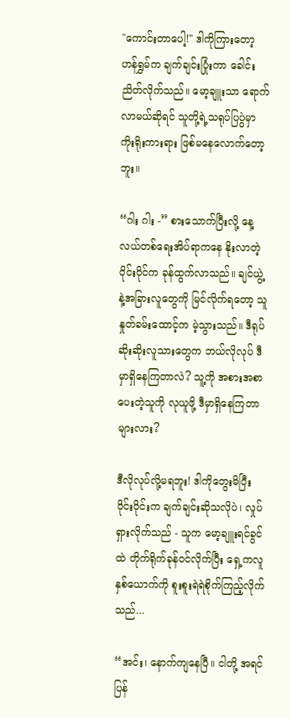"ကောင်းတာပေါ့!" ဒါကိုကြားတော့ ဟန်ရွှမ်က ချက်ချင်းပြုံးကာ ခေါင်းညိတ်လိုက်သည်။ မော့ချူးသာ ရောက်လာမယ်ဆိုရင် သူတို့ရဲ့သရုပ်ပြပွဲမှာ ကိုးရိုးကားရား ဖြစ်မနေလောက်တော့ဘူး။

“ဂါး ဂါး -” စားသောက်ပြီးလို့ နေ့လယ်တစ်ရေးအိပ်ရာက‌နေ နိုးလာတဲ့ ဝိုင်းဝိုင်က ခုန်ထွက်လာသည်။ ချင်ယွဲ့နဲ့အခြားလူတွေကို မြင်လိုက်ရတော့ သူ နှုတ်ခမ်းထောင့်က မဲ့သွားသည်။ ဒီရုပ်ဆိုးဆိုးလူသားတွေက ဘယ်လိုလုပ် ဒီမှာရှိနေကြတာလဲ? သူ့ကို အစားအစာပေးတဲ့သူကို လုယူဖို့ ဒီမှာရှိနေကြတာများလား?

ဒီလိုလုပ်လို့မရဘူး! ဒါကိုတွေးမိပြီး ဝိုင်းဝိုင်းက ချက်ချင်းဆိုသလိုပဲ၊ လှုပ်ရှားလိုက်သည် - သူက မော့ချူးရင်ခွင်ထဲ တိုက်ရိုက်ခုန်ဝင်လိုက်ပြီး ရှေ့ကလူနှစ်ယောက်ကို စူးစူးရဲရဲစိုက်ကြည့်လိုက်သည်...

“အင်း၊ နောက်ကျနေပြီ။ ငါတို့ အရင်ပြန်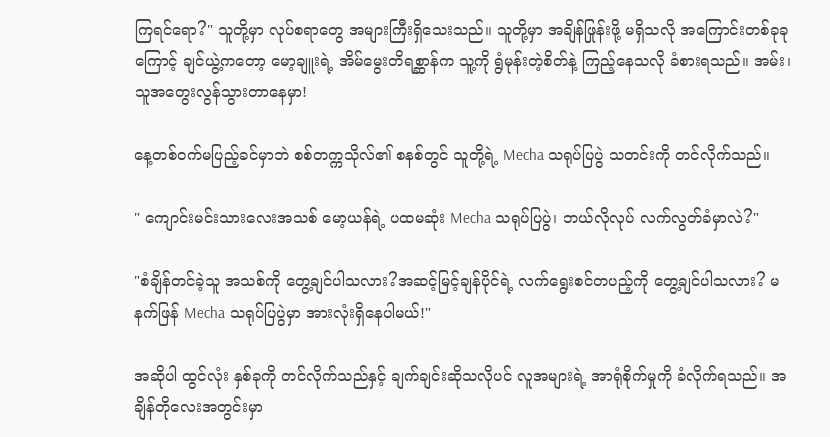ကြရင်ရော?" သူတို့မှာ လုပ်စရာတွေ အများကြီးရှိသေးသည်။ သူတို့မှာ အချိန်ဖြုန်းဖို့ မရှိသလို အကြောင်းတစ်ခုခုကြောင့် ချင်ယွဲ့ကတော့ မော့ချူးရဲ့ အိမ်မွေးတိရစ္ဆာန်က သူ့ကို ရွံမုန်းတဲ့စိတ်နဲ့ ကြည့်နေသလို ခံစားရသည်။ အမ်း၊ သူအတွေးလွန်သွားတာနေမှာ!

နေ့တစ်ဝက်မပြည့်ခင်မှာဘဲ စစ်တက္ကသိုလ်၏ စနစ်တွင် သူတို့ရဲ့ Mecha သရုပ်ပြပွဲ သတင်းကို တင်လိုက်သည်။

" ကျောင်းမင်းသားလေးအသစ် မော့ယန်ရဲ့ ပထမဆုံး Mecha သရုပ်ပြပွဲ၊ ဘယ်လိုလုပ် လက်လွတ်ခံမှာလဲ?"

"စံချိန်တင်ခဲ့သူ အသစ်ကို တွေ့ချင်ပါသလား?အဆင့်မြင့်ချန်ပိုင်ရဲ့ လက်ရွေးစင်တပည့်ကို တွေ့ချင်ပါသလား? မနက်ဖြန် Mecha သရုပ်ပြပွဲမှာ အားလုံးရှိနေပါမယ်!"

အဆိုပါ ထွင်လုံး နှစ်ခုကို တင်လိုက်သည်နှင့် ချက်ချင်းဆိုသလိုပင် လူအများရဲ့ အာရုံစိုက်မှုကို ခံလိုက်ရသည်။ အချိန်တိုလေးအတွင်းမှာ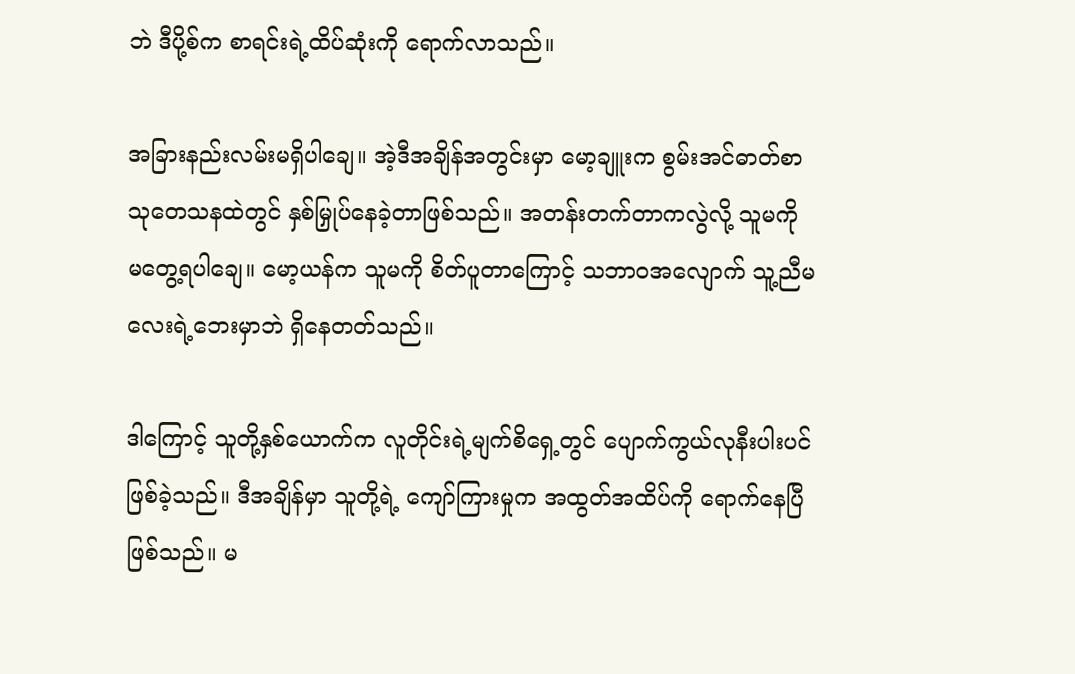ဘဲ ဒီပို့စ်က စာရင်းရဲ့ထိပ်ဆုံးကို ရောက်လာသည်။

အခြားနည်းလမ်းမရှိပါချေ။ အဲ့ဒီအချိန်အတွင်းမှာ မော့ချူးက စွမ်းအင်ဓာတ်စာ သုတေသနထဲတွင် နှစ်မြှုပ်နေခဲ့တာဖြစ်သည်။ အတန်းတက်တာကလွဲလို့ သူမကို မတွေ့ရပါချေ။ မော့ယန်က သူမကို စိတ်ပူတာကြောင့် သဘာဝအလျောက် သူ့ညီမလေးရဲ့ဘေးမှာဘဲ ရှိနေတတ်သည်။

ဒါကြောင့် သူတို့နှစ်ယောက်က လူတိုင်းရဲ့မျက်စိရှေ့တွင် ပျောက်ကွယ်လုနီးပါးပင် ဖြစ်ခဲ့သည်။ ဒီအချိန်မှာ သူတို့ရဲ့ ကျော်ကြားမှုက အထွတ်အထိပ်ကို ရောက်နေပြီဖြစ်သည်။ မ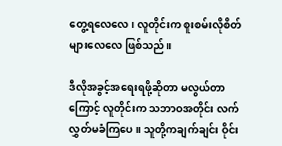တွေ့ရလေလေ၊ လူတိုင်းက စူးစမ်းလိုစိတ်များလေလေ ဖြစ်သည်။

ဒီလိုအခွင့်အရေးရဖို့ဆိုတာ မလွယ်တာကြောင့် လူတိုင်းက သဘာဝအတိုင်း လက်လွှတ်မခံကြပေ။ သူတို့ကချက်ချင်း ဝိုင်း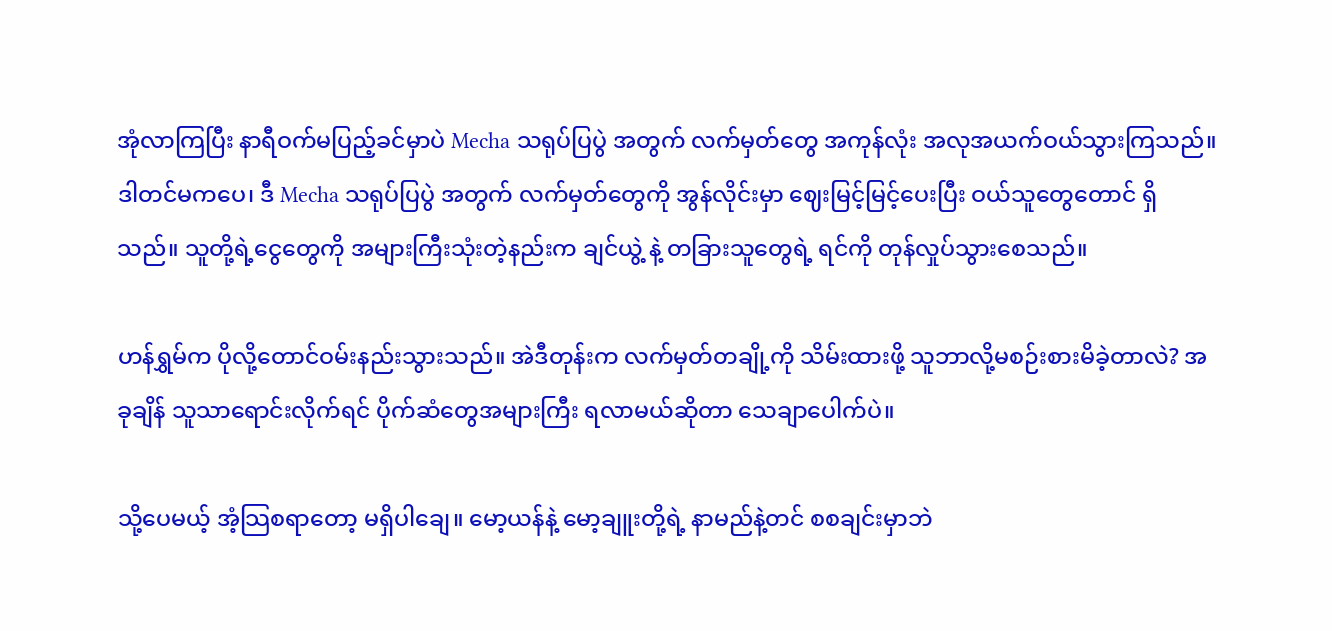အုံလာကြပြီး နာရီဝက်မပြည့်ခင်မှာပဲ Mecha သရုပ်ပြပွဲ အတွက် လက်မှတ်တွေ အကုန်လုံး အလုအယက်ဝယ်သွားကြသည်။ ဒါတင်မကပေ၊ ဒီ Mecha သရုပ်ပြပွဲ အတွက် လက်မှတ်တွေကို အွန်လိုင်းမှာ ဈေးမြင့်မြင့်ပေးပြီး ဝယ်သူတွေတောင် ရှိသည်။ သူတို့ရဲ့ငွေတွေကို အများကြီးသုံးတဲ့နည်းက ချင်ယွဲ့ နဲ့ တခြားသူတွေရဲ့ ရင်ကို တုန်လှုပ်သွားစေသည်။

ဟန်ရွှမ်က ပိုလို့တောင်ဝမ်းနည်းသွားသည်။ အဲဒီတုန်းက လက်မှတ်တချို့ကို သိမ်းထားဖို့ သူဘာလို့မစဉ်းစားမိခဲ့တာလဲ? အခုချိန် သူသာရောင်းလိုက်ရင် ပိုက်ဆံတွေအများကြီး ရလာမယ်ဆိုတာ သေချာပေါက်ပဲ။

သို့ပေမယ့် အံ့သြစရာတော့ မရှိပါချေ။ မော့ယန်နဲ့ မော့ချူးတို့ရဲ့ နာမည်နဲ့တင် စစချင်းမှာဘဲ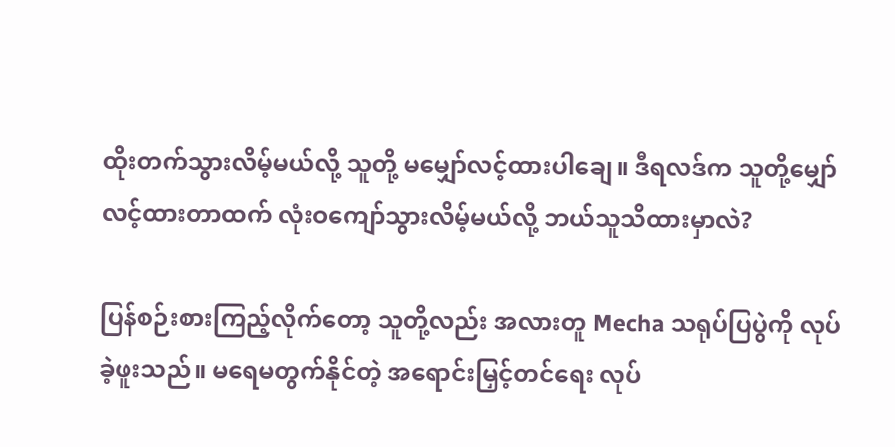ထိုးတက်သွားလိမ့်မယ်လို့ သူတို့ မမျှော်လင့်ထားပါချေ။ ဒီရလဒ်က သူတို့မျှော်လင့်ထားတာထက် လုံးဝကျော်သွားလိမ့်မယ်လို့ ဘယ်သူသိထားမှာလဲ?

ပြန်စဉ်းစားကြည့်လိုက်တော့ သူတို့လည်း အလားတူ Mecha သရုပ်ပြပွဲကို လုပ်ခဲ့ဖူးသည်။ မရေမတွက်နိုင်တဲ့ အရောင်းမြှင့်တင်ရေး လုပ်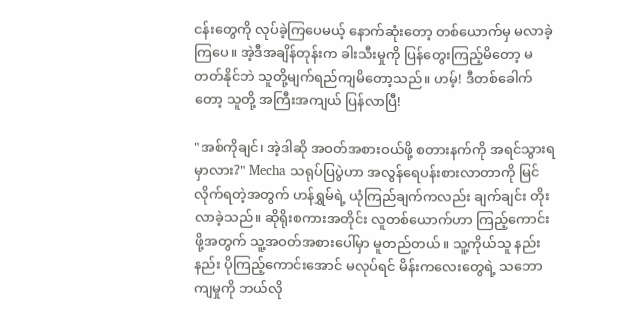ငန်းတွေကို လုပ်ခဲ့ကြပေမယ့် နောက်ဆုံးတော့ တစ်ယောက်မှ မလာခဲ့ကြပေ။ အဲ့ဒီအချိန်တုန်းက ခါးသီးမှုကို ပြန်တွေးကြည့်မိတော့ မတတ်နိုင်ဘဲ သူတို့မျက်ရည်ကျမိတော့သည်။ ဟမ့်! ဒီတစ်ခေါက်တော့ သူတို့ အကြီးအကျယ် ပြန်လာပြီ!

"အစ်ကိုချင်၊ အဲ့ဒါဆို အဝတ်အစားဝယ်ဖို့ စတားနက်ကို အရင်သွားရမှာလား?" Mecha သရုပ်ပြပွဲဟာ အလွန်ရေပန်းစားလာတာကို မြင်လိုက်ရတဲ့အတွက် ဟန်ရွှမ်ရဲ့ ယုံကြည်ချက်ကလည်း ချက်ချင်း တိုးလာခဲ့သည်။ ဆိုရိုးစကားအတိုင်း လူတစ်ယောက်ဟာ ကြည့်ကောင်းဖို့အတွက် သူ့အဝတ်အစားပေါ်မှာ မူတည်တယ်။ သူ့ကိုယ်သူ နည်းနည်း ပိုကြည့်ကောင်းအောင် မလုပ်ရင် မိန်းကလေးတွေရဲ့ သဘောကျမှုကို ဘယ်လို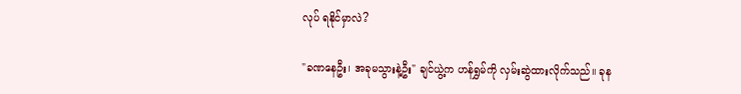လုပ် ရနိုင်မှာလဲ?

"ခဏနေဦး၊ အခုမသွားနဲ့ဦး" ချင်ယွဲ့က ဟန်ရွှမ်ကို လှမ်းဆွဲထားလိုက်သည်။ ခုန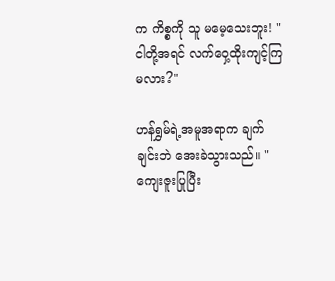က ကိစ္စကို သူ မမေ့သေးဘူး! "ငါတို့အရင် လက်ဝှေ့ထိုးကျင့်ကြမလား?"

ဟန်ရွှမ်ရဲ့အမူအရာက ချက်ချင်းဘဲ အေးခဲသွားသည်။ "ကျေးဇူးပြုပြီး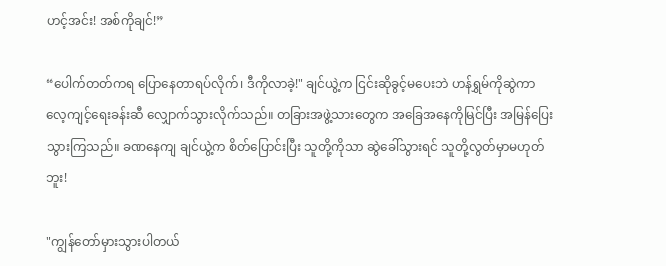ဟင့်အင်း! အစ်ကိုချင်!”

“ပေါက်တတ်ကရ ပြောနေတာရပ်လိုက်၊ ဒီကိုလာခဲ့!" ချင်ယွဲ့က ငြင်းဆိုခွင့်မပေးဘဲ ဟန်ရွှမ်ကိုဆွဲကာ လေ့ကျင့်ရေးခန်းဆီ လျှောက်သွားလိုက်သည်။ တခြားအဖွဲ့သားတွေက အခြေအနေကိုမြင်ပြီး အမြန်ပြေးသွားကြသည်။ ခဏနေကျ ချင်ယွဲ့က စိတ်ပြောင်းပြီး သူတို့ကိုသာ ‌ဆွဲခေါ်သွားရင် သူတို့လွတ်မှာမဟုတ်ဘူး!

"ကျွန်တော်မှားသွားပါတယ်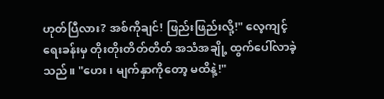ဟုတ်ပြီလား? အစ်ကိုချင်! ဖြည်းဖြည်းလို့!" လေ့ကျင့်ရေးခန်းမှ တိုးတိုးတိတ်တိတ် အသံအချို့ ထွက်ပေါ်လာခဲ့သည်။ "ဟေး၊ မျက်နှာကိုတော့ မထိနဲ့!"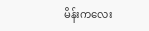မိန်းကလေး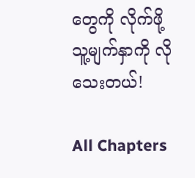တွေကို လိုက်ဖို့ သူ့မျက်နှာကို လိုသေးတယ်!

All Chapters